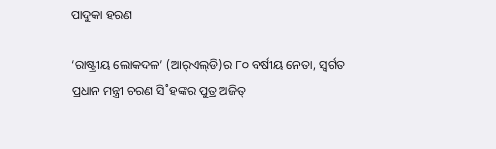ପାଦୁକା ହରଣ

‘ରାଷ୍ଟ୍ରୀୟ ଲୋକଦଳ’ (ଆର‌୍‌ଏଲ୍‌ଡି)ର ୮୦ ବର୍ଷୀୟ ନେତା, ସ୍ବର୍ଗତ ପ୍ରଧାନ ମନ୍ତ୍ରୀ ଚରଣ ସି˚ହଙ୍କର ପୁତ୍ର ଅଜିତ୍‌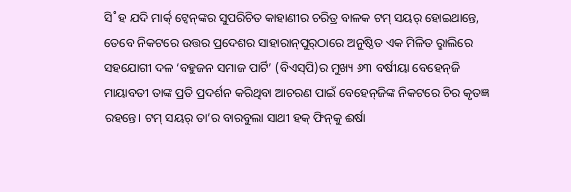ସି˚ହ ଯଦି ମାର୍କ‌୍ ଟ୍ବେନ୍‌ଙ୍କର ସୁପରିଚିତ କାହାଣୀର ଚରିତ୍ର ବାଳକ ଟମ୍‌ ସୟର‌୍‌ ହୋଇଥାନ୍ତେ, ତେବେ ନିକଟରେ ଉତ୍ତର ପ୍ରଦେଶର ସାହାରାନ୍‌ପୁର‌୍‌ଠାରେ ଅନୁଷ୍ଠିତ ଏକ ମିଳିତ ରୢାଲିରେ ସହଯୋଗୀ ଦଳ ‘ବହୁଜନ ସମାଜ ପାର୍ଟି’ (ବିଏସ୍‌ପି)ର ମୁଖ୍ୟ ୬୩ ବର୍ଷୀୟା ବେହେନ୍‌ଜି ମାୟାବତୀ ତାଙ୍କ ପ୍ରତି ପ୍ରଦର୍ଶନ କରିଥିବା ଆଚରଣ ପାଇଁ ବେହେନ୍‌ଜିଙ୍କ ନିକଟରେ ଚିର କୃତଜ୍ଞ ରହନ୍ତେ। ଟମ୍‌ ସୟର‌୍‌ ତା’ର ବାରବୁଲା ସାଥୀ ହକ୍‌ ଫିନ୍‌କୁ ଈର୍ଷା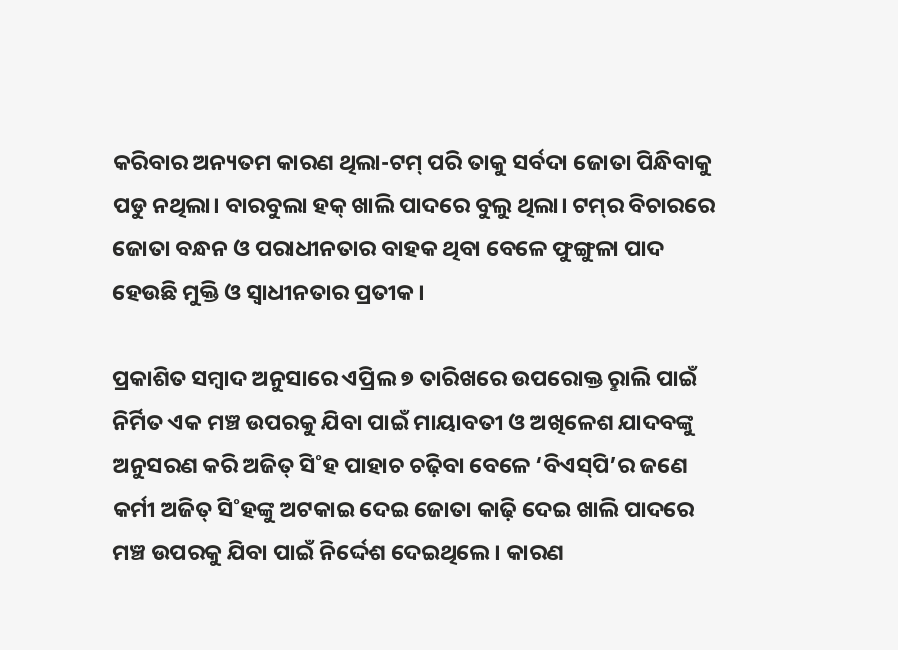କରିବାର ଅନ୍ୟତମ କାରଣ ଥିଲା-ଟମ୍‌ ପରି ତାକୁ ସର୍ବଦା ଜୋତା ପିନ୍ଧିବାକୁ ପଡୁ ନଥିଲା। ବାରବୁଲା ହକ୍‌ ଖାଲି ପାଦରେ ବୁଲୁ ଥିଲା। ଟମ୍‌ର ବିଚାରରେ ଜୋତା ବନ୍ଧନ ଓ ପରାଧୀନତାର ବାହକ ଥିବା ବେଳେ ଫୁଙ୍ଗୁଳା ପାଦ ହେଉଛି ମୁକ୍ତି ଓ ସ୍ବାଧୀନତାର ପ୍ରତୀକ।

ପ୍ରକାଶିତ ସମ୍ବାଦ ଅନୁସାରେ ଏପ୍ରିଲ ୭ ତାରିଖରେ ଉପରୋକ୍ତ ରୢାଲି ପାଇଁ ନିର୍ମିତ ଏକ ମଞ୍ଚ ଉପରକୁ ଯିବା ପାଇଁ ମାୟାବତୀ ଓ ଅଖିଳେଶ ଯାଦବଙ୍କୁ ଅନୁସରଣ କରି ଅଜିତ୍‌ ସି˚ହ ପାହାଚ ଚଢ଼ିବା ବେଳେ ‘ବିଏସ୍‌ପି’ର ଜଣେ କର୍ମୀ ଅଜିତ୍‌ ସି˚ହଙ୍କୁ ଅଟକାଇ ଦେଇ ଜୋତା କାଢ଼ି ଦେଇ ଖାଲି ପାଦରେ ମଞ୍ଚ ଉପରକୁ ଯିବା ପାଇଁ ନିର୍ଦ୍ଦେଶ ଦେଇଥିଲେ। କାରଣ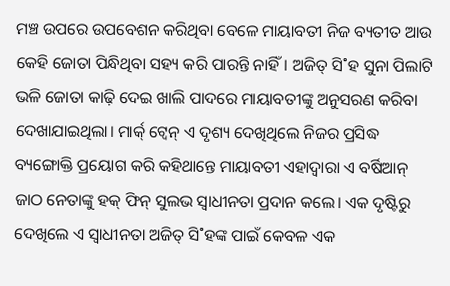ମଞ୍ଚ ଉପରେ ଉପବେଶନ କରିଥିବା ବେଳେ ମାୟାବତୀ ନିଜ ବ୍ୟତୀତ ଆଉ କେହି ଜୋତା ପିନ୍ଧିଥିବା ସହ୍ୟ କରି ପାରନ୍ତି ନାହିଁ। ଅଜିତ୍‌ ସି˚ହ ସୁନା ପିଲାଟି ଭଳି ଜୋତା କାଢ଼ି ଦେଇ ଖାଲି ପାଦରେ ମାୟାବତୀଙ୍କୁ ଅନୁସରଣ କରିବା ଦେଖାଯାଇଥିଲା। ମାର୍କ‌୍ ଟ୍ବେନ୍‌ ଏ ଦୃଶ୍ୟ ଦେଖିଥିଲେ ନିଜର ପ୍ରସିଦ୍ଧ ବ୍ୟଙ୍ଗୋକ୍ତି ପ୍ରୟୋଗ କରି କହିଥାନ୍ତେ ମାୟାବତୀ ଏହାଦ୍ବାରା ଏ ବର୍ଷିଆନ୍‌ ଜାଠ ନେତାଙ୍କୁ ହକ୍‌ ଫିନ୍‌ ସୁଲଭ ସ୍ବାଧୀନତା ପ୍ରଦାନ କଲେ। ଏକ ଦୃଷ୍ଟିରୁ ଦେଖିଲେ ଏ ସ୍ବାଧୀନତା ଅଜିତ୍‌ ସି˚ହଙ୍କ ପାଇଁ କେବଳ ଏକ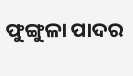ଫୁଙ୍ଗୁଳା ପାଦର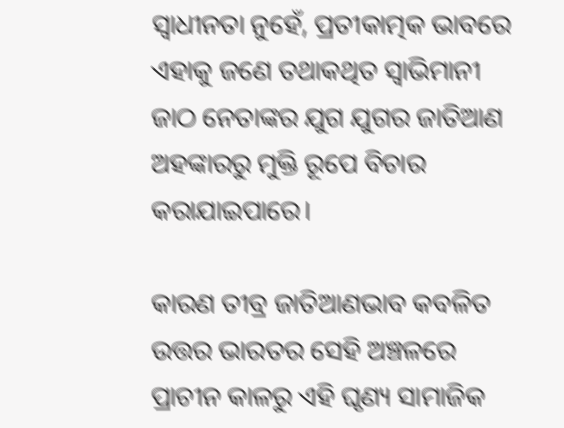ସ୍ବାଧୀନତା ନୁହେଁ, ପ୍ରତୀକାତ୍ମକ ଭାବରେ ଏହାକୁ ଜଣେ ତଥାକଥିତ ସ୍ବାଭିମାନୀ ଜାଠ ନେତାଙ୍କର ଯୁଗ ଯୁଗର ଜାତିଆଣ ଅହଙ୍କାରରୁ ମୁକ୍ତି ରୂପେ ବିଚାର କରାଯାଇପାରେ।

କାରଣ ତୀବ୍ର ଜାତିଆଣଭାବ କବଳିତ ଉତ୍ତର ଭାରତର ସେହି ଅଞ୍ଚଳରେ ପ୍ରାଚୀନ କାଳରୁ ଏହି ଘୃଣ୍ୟ ସାମାଜିକ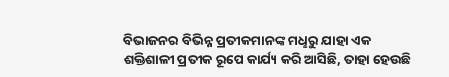ବିଭାଜନର ବିଭିନ୍ନ ପ୍ରତୀକମାନଙ୍କ ମଧୢରୁ ଯାହା ଏକ ଶକ୍ତିଶାଳୀ ପ୍ରତୀକ ରୂପେ କାର୍ଯ୍ୟ କରି ଆସିଛି, ତାହା ହେଉଛି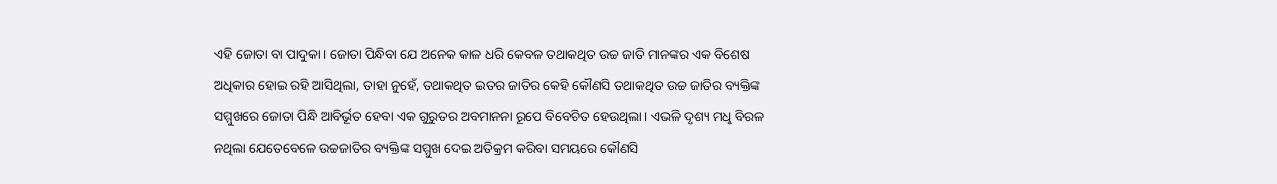ଏହି ଜୋତା ବା ପାଦୁକା। ଜୋତା ପିନ୍ଧିବା ଯେ ଅନେକ କାଳ ଧରି କେବଳ ତଥାକଥିତ ଉଚ୍ଚ ଜାତି ମାନଙ୍କର ଏକ ବିଶେଷ ଅଧିକାର ହୋଇ ରହି ଆସିଥିଲା, ତାହା ନୁହେଁ, ତଥାକଥିତ ଇତର ଜାତିର କେହି କୌଣସି ତଥାକଥିତ ଉଚ୍ଚ ଜାତିର ବ୍ୟକ୍ତିଙ୍କ ସମ୍ମୁଖରେ ଜୋତା ପିନ୍ଧି ଆବିର୍ଭୂତ ହେବା ଏକ ଗୁରୁତର ଅବମାନନା ରୂପେ ବିବେଚିତ ହେଉଥିଲା। ଏଭଳି ଦୃଶ୍ୟ ମଧୢ ବିରଳ ନଥିଲା ଯେତେବେଳେ ଉଚ୍ଚଜାତିର ବ୍ୟକ୍ତିଙ୍କ ସମ୍ମୁଖ ଦେଇ ଅତିକ୍ରମ କରିବା ସମୟରେ କୌଣସି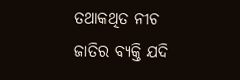ତଥାକଥିତ ନୀଚ ଜାତିର ବ୍ୟକ୍ତି ଯଦି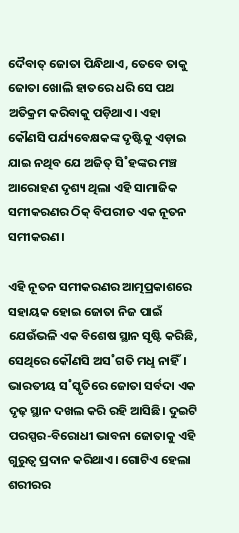ଦୈବାତ୍‌ ଜୋତା ପିନ୍ଧିଥାଏ, ତେବେ ତାକୁ ଜୋତା ଖୋଲି ହାତରେ ଧରି ସେ ପଥ ଅତିକ୍ରମ କରିବାକୁ ପଡ଼ିଥାଏ। ଏହା କୌଣସି ପର୍ଯ୍ୟବେକ୍ଷକଙ୍କ ଦୃଷ୍ଟିକୁ ଏଡ଼ାଇ ଯାଇ ନଥିବ ଯେ ଅଜିତ୍‌ ସି˚ହଙ୍କର ମଞ୍ଚ ଆରୋହଣ ଦୃଶ୍ୟ ଥିଲା ଏହି ସାମାଜିକ ସମୀକରଣର ଠିକ୍‌ ବିପରୀତ ଏକ ନୂତନ ସମୀକରଣ।

ଏହି ନୂତନ ସମୀକରଣର ଆତ୍ମପ୍ରକାଶରେ ସହାୟକ ହୋଇ ଜୋତା ନିଜ ପାଇଁ ଯେଉଁଭଳି ଏକ ବିଶେଷ ସ୍ଥାନ ସୃଷ୍ଟି କରିଛି, ସେଥିରେ କୌଣସି ଅସ˚ଗତି ମଧୢ ନାହିଁ। ଭାରତୀୟ ସ˚ସ୍କୃତିରେ ଜୋତା ସର୍ବଦା ଏକ ଦୃଢ଼ ସ୍ଥାନ ଦଖଲ କରି ରହି ଆସିଛି। ଦୁଇଟି ପରସ୍ପର-ବିରୋଧୀ ଭାବନା ଜୋତାକୁ ଏହି ଗୁରୁତ୍ବ ପ୍ରଦାନ କରିଥାଏ। ଗୋଟିଏ ହେଲା ଶରୀରର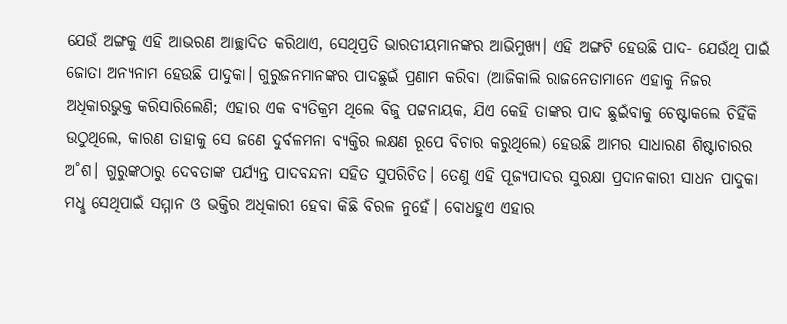ଯେଉଁ ଅଙ୍ଗକୁ ଏହି ଆଭରଣ ଆଚ୍ଛାଦିତ କରିଥାଏ, ସେଥିପ୍ରତି ଭାରତୀୟମାନଙ୍କର ଆଭିମୁଖ୍ୟ। ଏହି ଅଙ୍ଗଟି ହେଉଛି ପାଦ- ଯେଉଁଥି ପାଇଁ ଜୋତା ଅନ୍ୟନାମ ହେଉଛି ପାଦୁକା। ଗୁରୁଜନମାନଙ୍କର ପାଦଛୁଇଁ ପ୍ରଣାମ କରିବା (ଆଜିକାଲି ରାଜନେତାମାନେ ଏହାକୁ ନିଜର ଅଧିକାରଭୁକ୍ତ କରିସାରିଲେଣି; ଏହାର ଏକ ବ୍ୟତିକ୍ରମ ଥିଲେ ବିଜୁ ପଟ୍ଟନାୟକ, ଯିଏ କେହି ତାଙ୍କର ପାଦ ଛୁଇଁବାକୁ ଚେଷ୍ଟାକଲେ ଚିହିଁକି ଉଠୁଥିଲେ, କାରଣ ତାହାକୁ ସେ ଜଣେ ଦୁର୍ବଳମନା ବ୍ୟକ୍ତିର ଲକ୍ଷଣ ରୂପେ ବିଚାର କରୁଥିଲେ) ହେଉଛି ଆମର ସାଧାରଣ ଶିଷ୍ଟାଚାରର ଅ˚ଶ। ଗୁରୁଙ୍କଠାରୁ ଦେବତାଙ୍କ ପର୍ଯ୍ୟନ୍ତ ପାଦବନ୍ଦନା ସହିତ ସୁପରିଚିତ। ତେଣୁ ଏହି ପୂଜ୍ୟପାଦର ସୁରକ୍ଷା ପ୍ରଦାନକାରୀ ସାଧନ ପାଦୁକା ମଧୢ ସେଥିପାଇଁ ସମ୍ମାନ ଓ ଭକ୍ତିର ଅଧିକାରୀ ହେବା କିଛି ବିରଳ ନୁହେଁ। ବୋଧହୁଏ ଏହାର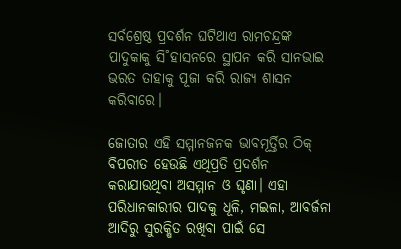ସର୍ବଶ୍ରେଷ୍ଠ ପ୍ରଦର୍ଶନ ଘଟିଥାଏ ରାମଚନ୍ଦ୍ରଙ୍କ ପାଦୁକାକୁ ସି˚ହାସନରେ ସ୍ଥାପନ କରି ସାନଭାଇ ଭରତ ତାହାକୁ ପୂଜା କରି ରାଜ୍ୟ ଶାସନ କରିବାରେ।

ଜୋତାର ଏହି ସମ୍ମାନଜନକ ଭାବମୂର୍ତ୍ତିର ଠିକ୍‌ ବିପରୀତ ହେଉଛି ଏଥିପ୍ରତି ପ୍ରଦର୍ଶନ କରାଯାଉଥିବା ଅସମ୍ମାନ ଓ ଘୃଣା। ଏହା ପରିଧାନକାରୀର ପାଦକୁ ଧୂଳି, ମଇଳା, ଆବର୍ଜନା ଆଦିରୁ ସୁରକ୍ଷିତ ରଖିବା ପାଇଁ ସେ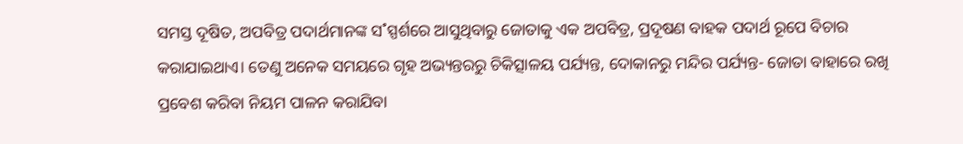ସମସ୍ତ ଦୂଷିତ, ଅପବିତ୍ର ପଦାର୍ଥମାନଙ୍କ ସ˚ସ୍ପର୍ଶରେ ଆସୁଥିବାରୁ ଜୋତାକୁ ଏକ ଅପବିତ୍ର, ପ୍ରଦୂଷଣ ବାହକ ପଦାର୍ଥ ରୂପେ ବିଚାର କରାଯାଇଥାଏ। ତେଣୁ ଅନେକ ସମୟରେ ଗୃହ ଅଭ୍ୟନ୍ତରରୁ ଚିକିତ୍ସାଳୟ ପର୍ଯ୍ୟନ୍ତ, ଦୋକାନରୁ ମନ୍ଦିର ପର୍ଯ୍ୟନ୍ତ- ଜୋତା ବାହାରେ ରଖି ପ୍ରବେଶ କରିବା ନିୟମ ପାଳନ କରାଯିବା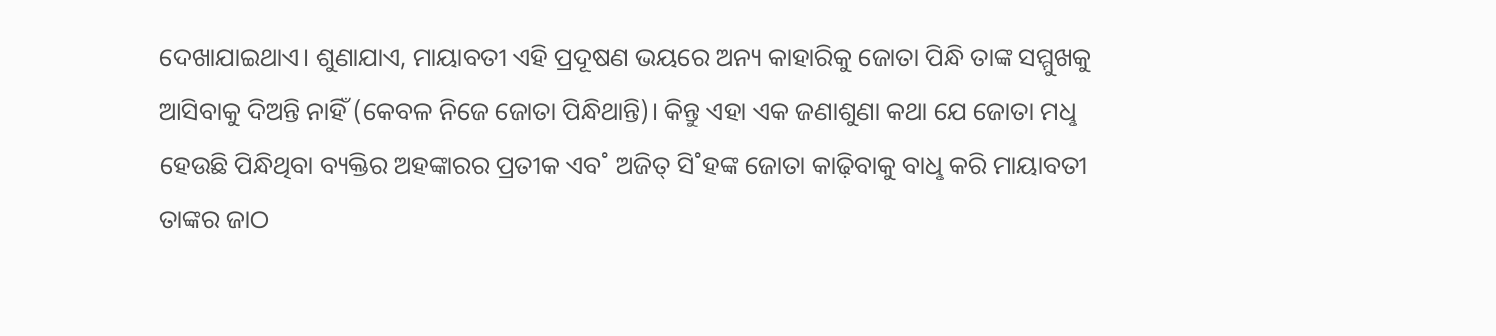ଦେଖାଯାଇଥାଏ। ଶୁଣାଯାଏ, ମାୟାବତୀ ଏହି ପ୍ରଦୂଷଣ ଭୟରେ ଅନ୍ୟ କାହାରିକୁ ଜୋତା ପିନ୍ଧି ତାଙ୍କ ସମ୍ମୁଖକୁ ଆସିବାକୁ ଦିଅନ୍ତି ନାହିଁ (କେବଳ ନିଜେ ଜୋତା ପିନ୍ଧିଥାନ୍ତି)। କିନ୍ତୁ ଏହା ଏକ ଜଣାଶୁଣା କଥା ଯେ ଜୋତା ମଧୢ ହେଉଛି ପିନ୍ଧିଥିବା ବ୍ୟକ୍ତିର ଅହଙ୍କାରର ପ୍ରତୀକ ଏବ˚ ଅଜିତ୍‌ ସି˚ହଙ୍କ ଜୋତା କାଢ଼ିବାକୁ ବାଧୢ କରି ମାୟାବତୀ ତାଙ୍କର ଜାଠ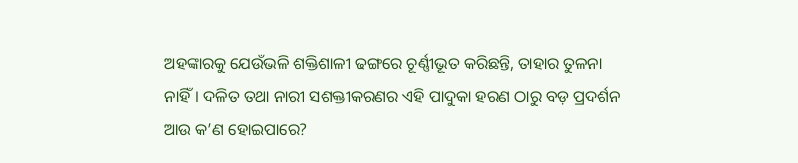ଅହଙ୍କାରକୁ ଯେଉଁଭଳି ଶକ୍ତିଶାଳୀ ଢଙ୍ଗରେ ଚୂର୍ଣ୍ଣୀଭୂତ କରିଛନ୍ତି, ତାହାର ତୁଳନା ନାହିଁ। ଦଳିତ ତଥା ନାରୀ ସଶକ୍ତୀକରଣର ଏହି ପାଦୁକା ହରଣ ଠାରୁ ବଡ଼ ପ୍ରଦର୍ଶନ ଆଉ କ’ଣ ହୋଇପାରେ?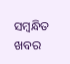ସମ୍ବନ୍ଧିତ ଖବର